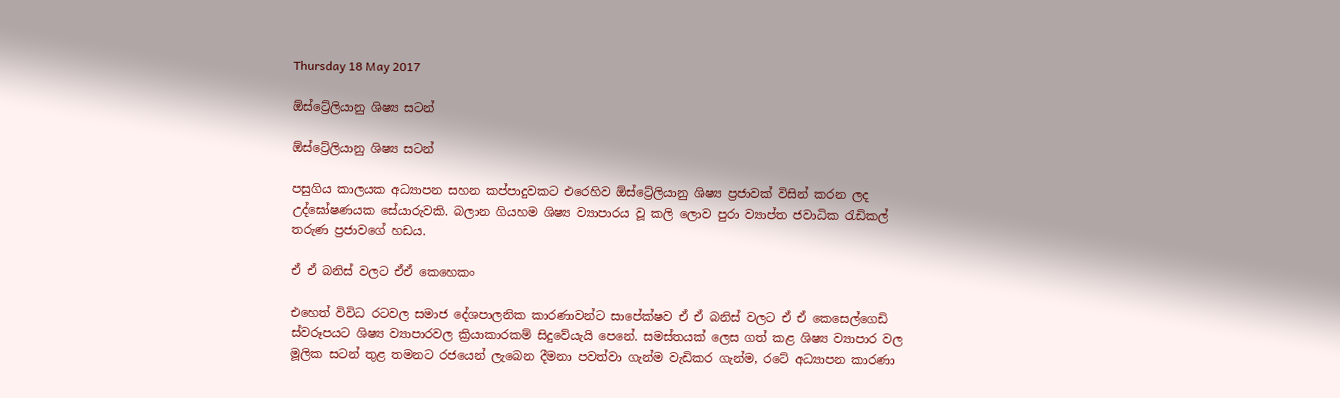Thursday 18 May 2017

ඕස්ට්‍රේලියානු ශිෂ්‍ය සටන්

ඕස්ට්‍රේලියානු ශිෂ්‍ය සටන්

පසුගිය කාලයක අධ්‍යාපන සහන කප්පාදුවකට එරෙහිව ඕස්ට්‍රේලියානු ශිෂ්‍ය ප්‍රජාවක් විසින් කරන ලද උද්ඝෝෂණයක සේයාරුවකි. බලාන ගියහම ශිෂ්‍ය ව්‍යාපාරය වූ කලි ලොව පුරා ව්‍යාප්ත ජවාධික රැඩිකල් තරුණ ප්‍රජාවගේ හඩය.

ඒ ඒ බනිස් වලට ඒඒ කෙහෙකං

එහෙත් විවිධ රටවල සමාජ දේශපාලනික කාරණාවන්ට සාපේක්ෂව ඒ ඒ බනිස් වලට ඒ ඒ කෙසෙල්ගෙඩි ස්වරූපයට ශිෂ්‍ය ව්‍යාපාරවල ක්‍රියාකාරකම් සිදුවේයැයි පෙනේ. සමස්තයක් ලෙස ගත් කළ ශිෂ්‍ය ව්‍යාපාර වල මූලික සටන් තුළ තමනට රජයෙන් ලැබෙන දීමනා පවත්වා ගැන්ම වැඩිකර ගැන්ම, රටේ අධ්‍යාපන කාරණා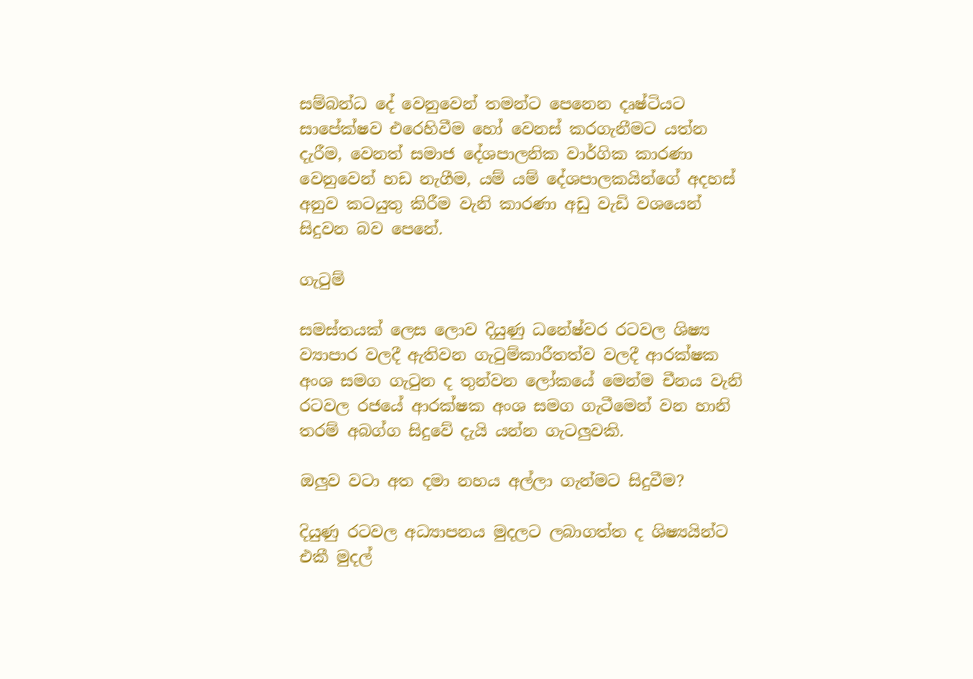සම්බන්ධ දේ වෙනුවෙන් තමන්ට පෙනෙන දෘෂ්ටියට සාපේක්ෂව එරෙහිවීම හෝ වෙනස් කරගැනීමට යත්න දැරීම, වෙනත් සමාජ දේශපාලනික වාර්ගික කාරණා වෙනුවෙන් හඩ නැගීම, යම් යම් දේශපාලකයින්ගේ අදහස් අනුව කටයුතු කිරීම වැනි කාරණා අඩු වැඩි වශයෙන් සිදුවන බව පෙනේ.

ගැටුම්

සමස්තයක් ලෙස ලොව දියුණු ධනේෂ්වර රටවල ශිෂ්‍ය ව්‍යාපාර වලදී ඇතිවන ගැටුම්කාරීතත්ව වලදී ආරක්ෂක අංශ සමග ගැටුන ද තුන්වන ලෝකයේ මෙන්ම චීනය වැනි රටවල රජයේ ආරක්ෂක අංශ සමග ගැටීමෙන් වන හානි තරම් අබග්ග සිදුවේ දැයි යන්න ගැටලුවකි.

ඔලුව වටා අත දමා නහය අල්ලා ගැන්මට සිදුවීම?

දියුණු රටවල අධ්‍යාපනය මුදලට ලබාගත්ත ද ශිෂ්‍යයින්ට එකී මුදල්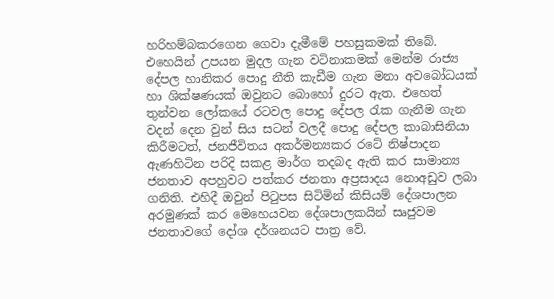හරිහම්බකරගෙන ගෙවා දැමීමේ පහසුකමක් තිබේ. එහෙයින් උපයන මුදල ගැන වටිනාකමක් මෙන්ම රාජ්‍ය දේපල හානිකර පොදු නීති කැඩීම ගැන මනා අවබෝධයක් හා ශික්ෂණයක් ඔවුනට බොහෝ දුරට ඇත. එහෙත් තුන්වන ලෝකයේ රටවල පොදු දේපල රැක ගැනීම ගැන වදන් දෙන වුන් සිය සටන් වලදී පොදු දේපල කාබාසිනියා කිරීමටත්, ජනජීවිතය අකර්මන්‍යකර රටේ නිෂ්පාදන ඇණහිටින පරිදි සකළ මාර්ග තදබද ඇති කර සාමාන්‍ය ජනතාව අපහුවට පත්කර ජනතා අප්‍රසාදය නොඅඩුව ලබා ගනිති. එහිදී ඔවුන් පිටුපස සිටිමින් කිසියම් දේශපාලන අරමුණක් කර මෙහෙයවන දේශපාලකයින් සෘජුවම ජනතාවගේ දෝශ දර්ශනයට පාත්‍ර වේ.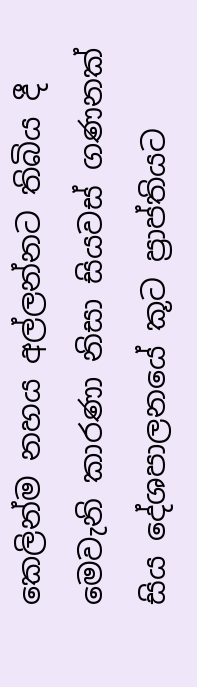කෙලින්ම නහය අල්ලන්නට තිබිය දී මෙවැනි කාරණා නිසා සියවස් ගණනක් සිය දේශපාලනයේ කූට ප්‍රාප්තියට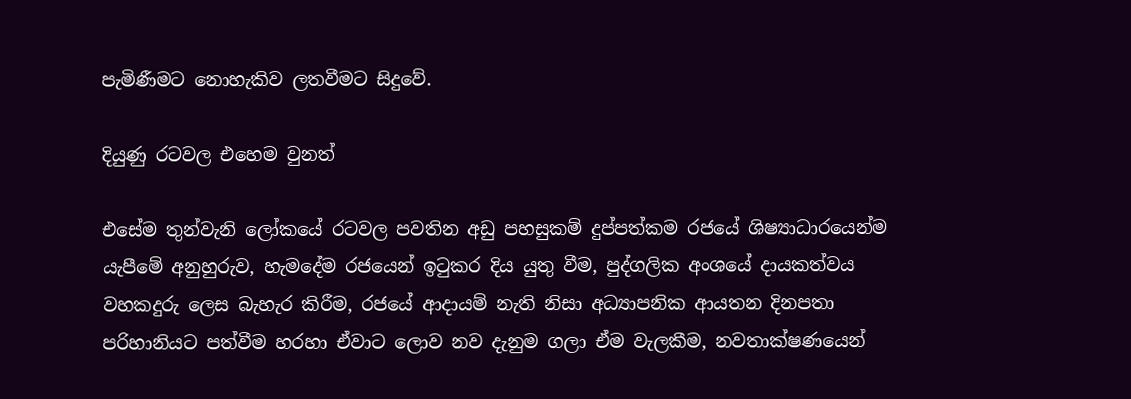පැමිණීමට නොහැකිව ලතවීමට සිදුවේ.

දියුණු රටවල එහෙම වුනත්

එසේම තුන්වැනි ලෝකයේ රටවල පවතින අඩු පහසුකම් දුප්පත්කම රජයේ ශිෂ්‍යාධාරයෙන්ම යැපීමේ අනුහුරුව, හැමදේම රජයෙන් ඉටුකර දිය යුතු වීම, පුද්ගලික අංශයේ දායකත්වය වහකදුරු ලෙස බැහැර කිරීම, රජයේ ආදායම් නැති නිසා අධ්‍යාපනික ආයතන දිනපතා පරිහානියට පත්වීම හරහා ඒවාට ලොව නව දැනුම ගලා ඒම වැලකීම, නවතාක්ෂණයෙන්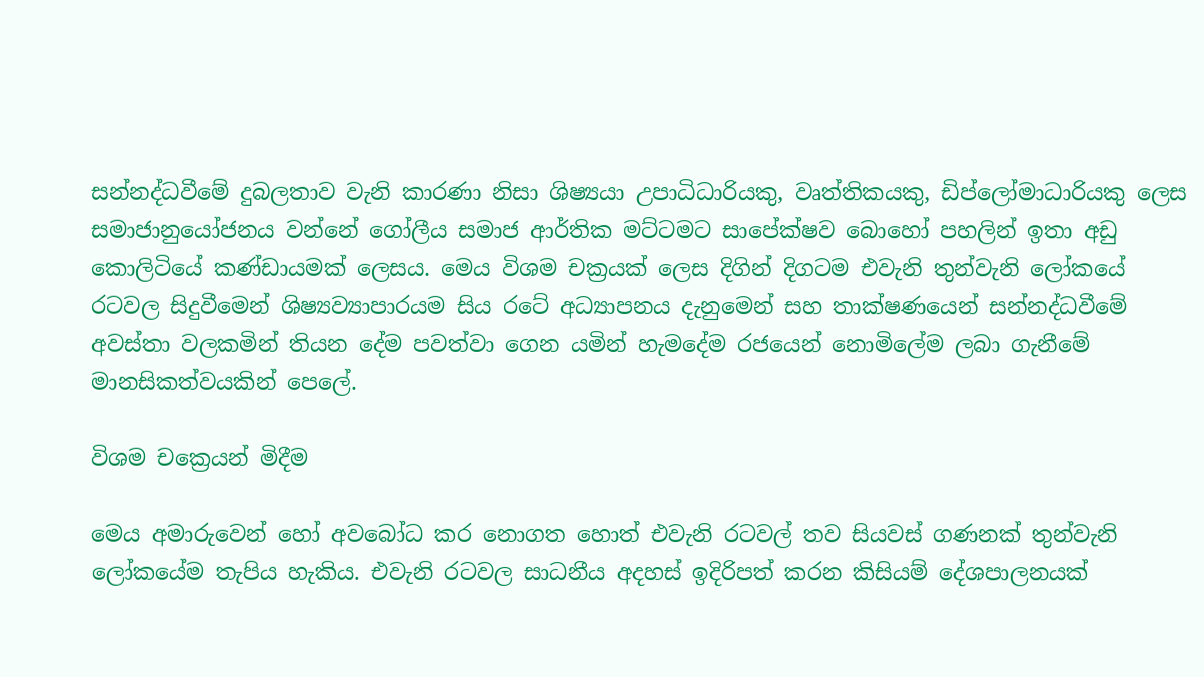සන්නද්ධවීමේ දුබලතාව වැනි කාරණා නිසා ශිෂ්‍යයා උපාධිධාරියකු, වෘත්තිකයකු, ඩිප්ලෝමාධාරියකු ලෙස සමාජානුයෝජනය වන්නේ ගෝලීය සමාජ ආර්තික මට්ටමට සාපේක්ෂව බොහෝ පහලින් ඉතා අඩු කොලිටියේ කණ්ඩායමක් ලෙසය. මෙය විශම චක්‍රයක් ලෙස දිගින් දිගටම එවැනි තුන්වැනි ලෝකයේ රටවල සිදුවීමෙන් ශිෂ්‍යව්‍යාපාරයම සිය රටේ අධ්‍යාපනය දැනුමෙන් සහ තාක්ෂණයෙන් සන්නද්ධවීමේ අවස්තා වලකමින් තියන දේම පවත්වා ගෙන යමින් හැමදේම රජයෙන් නොමිලේම ලබා ගැනීමේ මානසිකත්වයකින් පෙලේ.

විශම චක්‍රෙයන් මිදීම

මෙය අමාරුවෙන් හෝ අවබෝධ කර නොගත හොත් එවැනි රටවල් තව සියවස් ගණනක් තුන්වැනි ලෝකයේම තැපිය හැකිය. එවැනි රටවල සාධනීය අදහස් ඉදිරිපත් කරන කිසියම් දේශපාලනයක්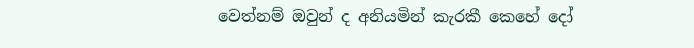වෙත්නම් ඔවුන් ද අනියමින් කැරකී කෙහේ දෝ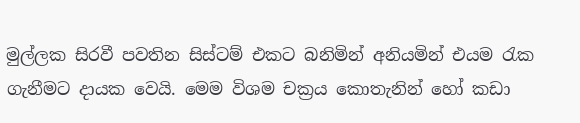මුල්ලක සිරවී පවතින සිස්ටම් එකට බනිමින් අනියමින් එයම රැක ගැනීමට දායක වෙයි. මෙම විශම චක්‍රය කොතැනින් හෝ කඩා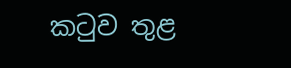කටුව තුළ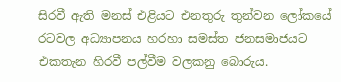සිරවී ඇති මනස් එළියට එනතුරු තුන්වන ලෝකයේ රටවල අධ්‍යාපනය හරහා සමස්ත ජනසමාජයට එකතැන හිරවී පල්වීම වලකනු බොරුය.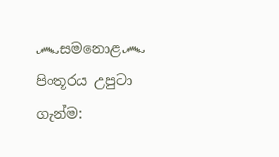෴සමනොළ෴
පිංතූරය උපුටා ගැන්ම: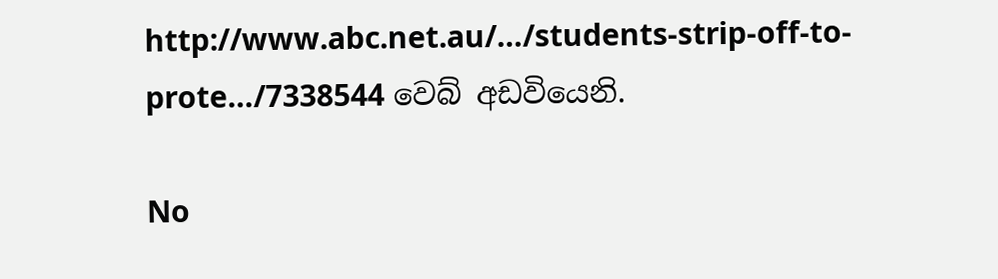http://www.abc.net.au/…/students-strip-off-to-prote…/7338544 වෙබ් අඩවියෙනි.

No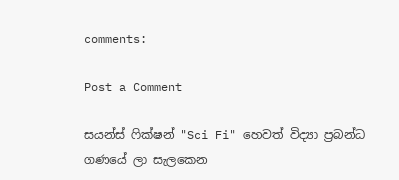comments:

Post a Comment

සයන්ස් ෆික්ෂන් "Sci Fi" හෙවත් විද්‍යා ප්‍රබන්ධ ගණයේ ලා සැලකෙන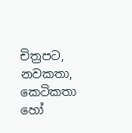චිත්‍රපට, නවකතා, කෙටිකතා හෝ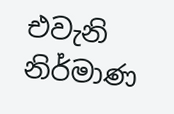එවැනි නිර්මාණ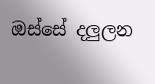ඔස්සේ දලුලන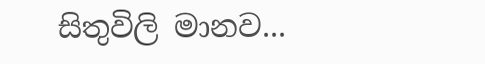සිතුවිලි මානව...